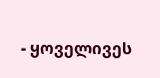- ყოველივეს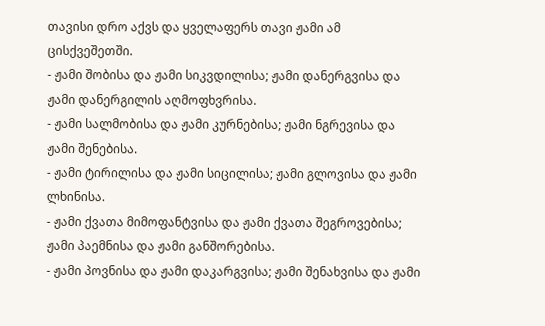თავისი დრო აქვს და ყველაფერს თავი ჟამი ამ ცისქვეშეთში.
- ჟამი შობისა და ჟამი სიკვდილისა; ჟამი დანერგვისა და ჟამი დანერგილის აღმოფხვრისა.
- ჟამი სალმობისა და ჟამი კურნებისა; ჟამი ნგრევისა და ჟამი შენებისა.
- ჟამი ტირილისა და ჟამი სიცილისა; ჟამი გლოვისა და ჟამი ლხინისა.
- ჟამი ქვათა მიმოფანტვისა და ჟამი ქვათა შეგროვებისა; ჟამი პაემნისა და ჟამი განშორებისა.
- ჟამი პოვნისა და ჟამი დაკარგვისა; ჟამი შენახვისა და ჟამი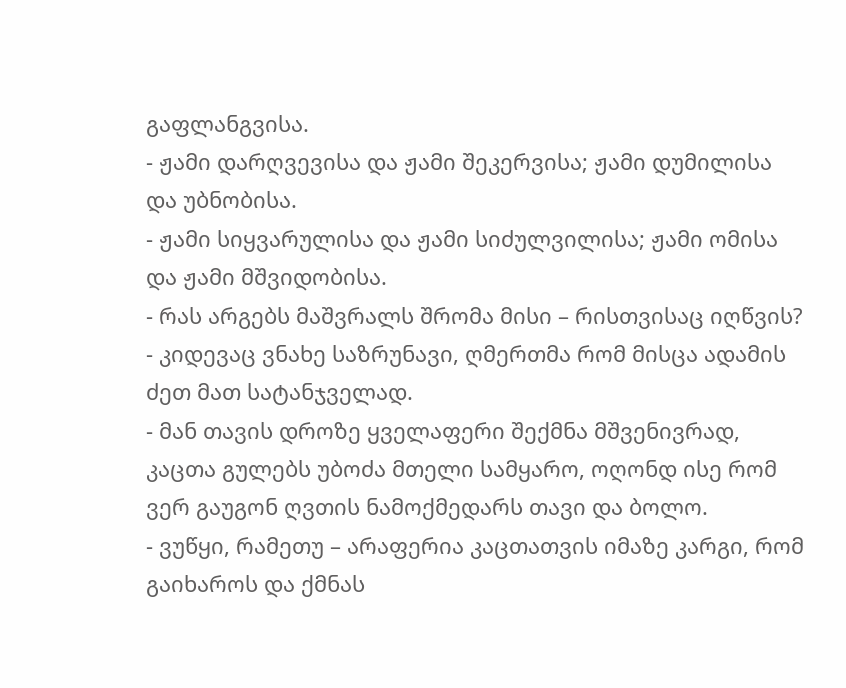გაფლანგვისა.
- ჟამი დარღვევისა და ჟამი შეკერვისა; ჟამი დუმილისა და უბნობისა.
- ჟამი სიყვარულისა და ჟამი სიძულვილისა; ჟამი ომისა და ჟამი მშვიდობისა.
- რას არგებს მაშვრალს შრომა მისი – რისთვისაც იღწვის?
- კიდევაც ვნახე საზრუნავი, ღმერთმა რომ მისცა ადამის ძეთ მათ სატანჯველად.
- მან თავის დროზე ყველაფერი შექმნა მშვენივრად, კაცთა გულებს უბოძა მთელი სამყარო, ოღონდ ისე რომ ვერ გაუგონ ღვთის ნამოქმედარს თავი და ბოლო.
- ვუწყი, რამეთუ – არაფერია კაცთათვის იმაზე კარგი, რომ გაიხაროს და ქმნას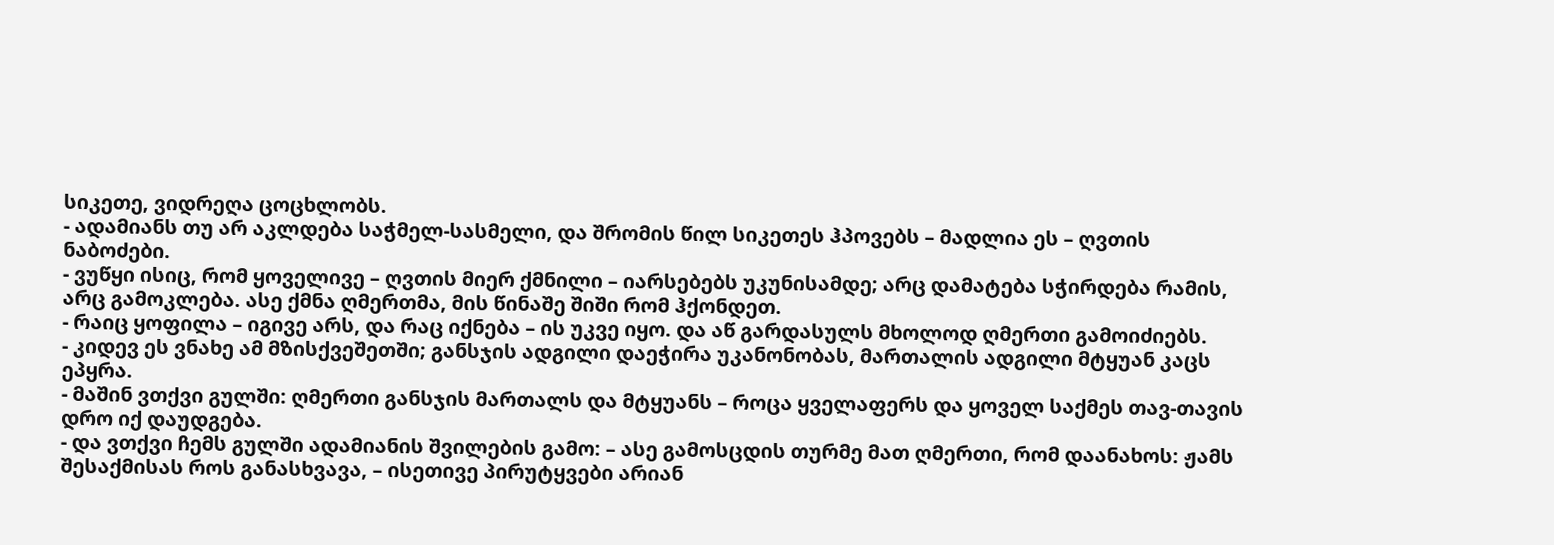სიკეთე, ვიდრეღა ცოცხლობს.
- ადამიანს თუ არ აკლდება საჭმელ-სასმელი, და შრომის წილ სიკეთეს ჰპოვებს – მადლია ეს – ღვთის ნაბოძები.
- ვუწყი ისიც, რომ ყოველივე – ღვთის მიერ ქმნილი – იარსებებს უკუნისამდე; არც დამატება სჭირდება რამის, არც გამოკლება. ასე ქმნა ღმერთმა, მის წინაშე შიში რომ ჰქონდეთ.
- რაიც ყოფილა – იგივე არს, და რაც იქნება – ის უკვე იყო. და აწ გარდასულს მხოლოდ ღმერთი გამოიძიებს.
- კიდევ ეს ვნახე ამ მზისქვეშეთში; განსჯის ადგილი დაეჭირა უკანონობას, მართალის ადგილი მტყუან კაცს ეპყრა.
- მაშინ ვთქვი გულში: ღმერთი განსჯის მართალს და მტყუანს – როცა ყველაფერს და ყოველ საქმეს თავ-თავის დრო იქ დაუდგება.
- და ვთქვი ჩემს გულში ადამიანის შვილების გამო: – ასე გამოსცდის თურმე მათ ღმერთი, რომ დაანახოს: ჟამს შესაქმისას როს განასხვავა, – ისეთივე პირუტყვები არიან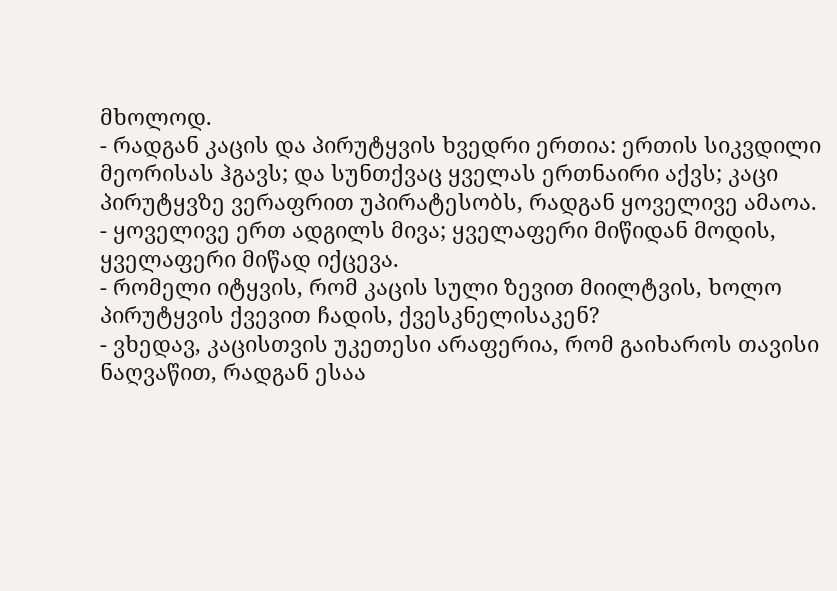მხოლოდ.
- რადგან კაცის და პირუტყვის ხვედრი ერთია: ერთის სიკვდილი მეორისას ჰგავს; და სუნთქვაც ყველას ერთნაირი აქვს; კაცი პირუტყვზე ვერაფრით უპირატესობს, რადგან ყოველივე ამაოა.
- ყოველივე ერთ ადგილს მივა; ყველაფერი მიწიდან მოდის, ყველაფერი მიწად იქცევა.
- რომელი იტყვის, რომ კაცის სული ზევით მიილტვის, ხოლო პირუტყვის ქვევით ჩადის, ქვესკნელისაკენ?
- ვხედავ, კაცისთვის უკეთესი არაფერია, რომ გაიხაროს თავისი ნაღვაწით, რადგან ესაა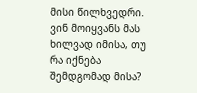მისი წილხვედრი. ვინ მოიყვანს მას ხილვად იმისა, თუ რა იქნება შემდგომად მისა?